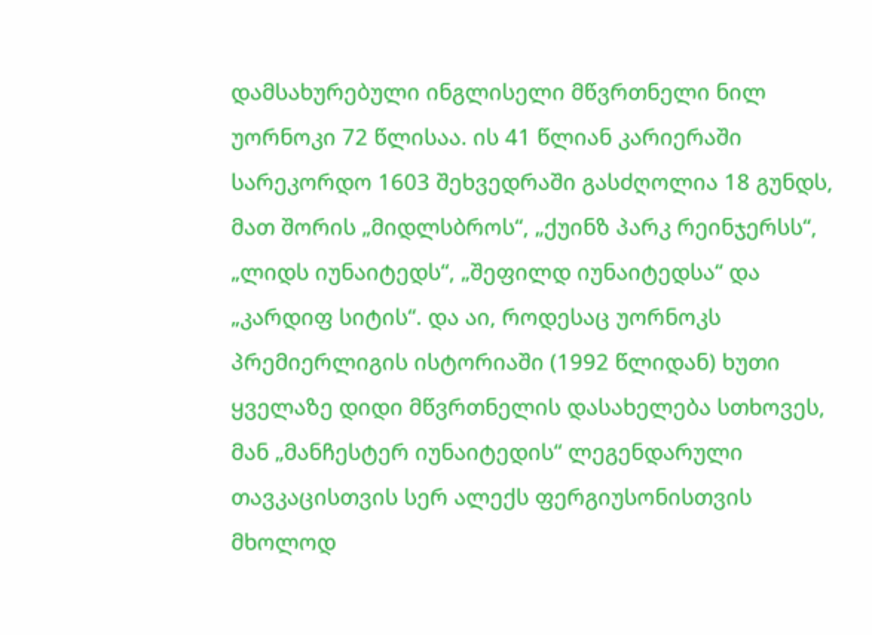დამსახურებული ინგლისელი მწვრთნელი ნილ უორნოკი 72 წლისაა. ის 41 წლიან კარიერაში სარეკორდო 1603 შეხვედრაში გასძღოლია 18 გუნდს, მათ შორის „მიდლსბროს“, „ქუინზ პარკ რეინჯერსს“, „ლიდს იუნაიტედს“, „შეფილდ იუნაიტედსა“ და „კარდიფ სიტის“. და აი, როდესაც უორნოკს პრემიერლიგის ისტორიაში (1992 წლიდან) ხუთი ყველაზე დიდი მწვრთნელის დასახელება სთხოვეს, მან „მანჩესტერ იუნაიტედის“ ლეგენდარული თავკაცისთვის სერ ალექს ფერგიუსონისთვის მხოლოდ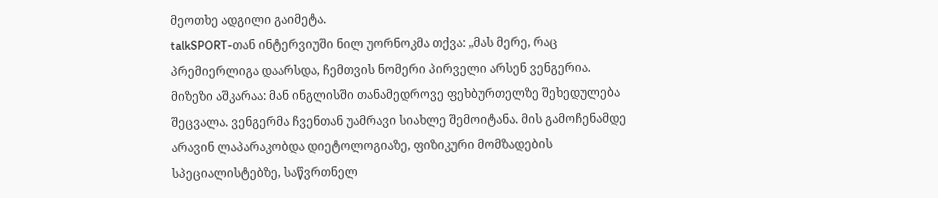მეოთხე ადგილი გაიმეტა.
talkSPORT-თან ინტერვიუში ნილ უორნოკმა თქვა: „მას მერე, რაც პრემიერლიგა დაარსდა, ჩემთვის ნომერი პირველი არსენ ვენგერია. მიზეზი აშკარაა: მან ინგლისში თანამედროვე ფეხბურთელზე შეხედულება შეცვალა. ვენგერმა ჩვენთან უამრავი სიახლე შემოიტანა. მის გამოჩენამდე არავინ ლაპარაკობდა დიეტოლოგიაზე, ფიზიკური მომზადების სპეციალისტებზე, საწვრთნელ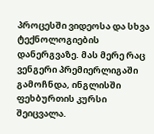პროცესში ვიდეოსა და სხვა ტექნოლოგიების დანერგვაზე. მას მერე რაც ვენგერი პრემიერლიგაში გამოჩნდა, ინგლისში ფეხბურთის კურსი შეიცვალა.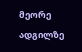მეორე ადგილზე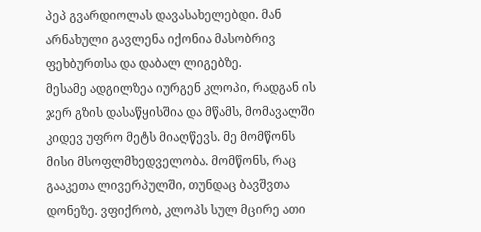პეპ გვარდიოლას დავასახელებდი. მან არნახული გავლენა იქონია მასობრივ ფეხბურთსა და დაბალ ლიგებზე.
მესამე ადგილზეა იურგენ კლოპი, რადგან ის ჯერ გზის დასაწყისშია და მწამს, მომავალში კიდევ უფრო მეტს მიაღწევს. მე მომწონს მისი მსოფლმხედველობა. მომწონს, რაც გააკეთა ლივერპულში, თუნდაც ბავშვთა დონეზე. ვფიქრობ, კლოპს სულ მცირე ათი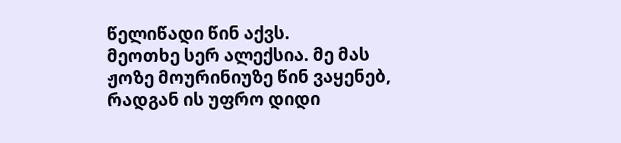წელიწადი წინ აქვს.
მეოთხე სერ ალექსია. მე მას ჟოზე მოურინიუზე წინ ვაყენებ, რადგან ის უფრო დიდი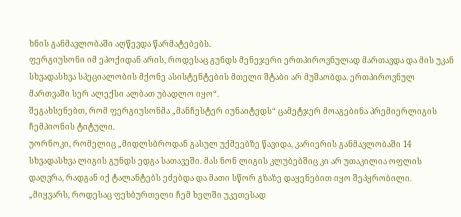ხნის განმავლობაში აღწევდა წარმატებებს.
ფერგიუსონი იმ ეპოქიდან არის, როდესაც გუნდს მენეჯერი ერთპიროვნულად მართავდა და მის უკან სხვადასხვა სპეციალობის მქონე ასისტენტების მთელი შტაბი არ მუშაობდა. ერთპიროვნულ მართვაში სერ ალექსი ალბათ უბადლო იყო“.
შეგახსენებთ, რომ ფერგიუსონმა „მანჩესტერ იუნაიტედს“ ცამეტჯერ მოაგებინა პრემიერლიგის ჩემპიონის ტიტული.
უორნოკი, რომელიც „მიდლსბროდან გასულ უქმეებზე წავიდა, კარიერის განმავლობაში 14 სხვადასხვა ლიგის გუნდს ედგა სათავეში. მას ნონ ლიგის კლუბებშიც კი არ უთაკილია ოფლის დაღვრა, რადგან იქ ტალანტებს ეძებდა და მათი სწორ გზაზე დაყენებით იყო შეპყრობილი.
„მიყვარს, როდესაც ფეხბურთელი ჩემ ხელში უკეთესად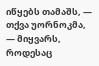იწყებს თამაშს, — თქვა უორნოკმა, — მიყვარს, როდესაც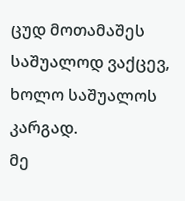ცუდ მოთამაშეს საშუალოდ ვაქცევ, ხოლო საშუალოს კარგად.
მე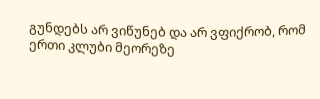გუნდებს არ ვიწუნებ და არ ვფიქრობ, რომ ერთი კლუბი მეორეზე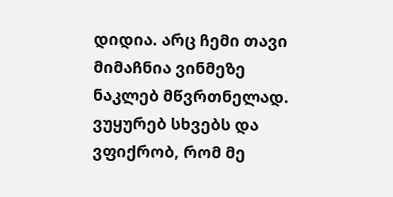დიდია. არც ჩემი თავი მიმაჩნია ვინმეზე ნაკლებ მწვრთნელად. ვუყურებ სხვებს და ვფიქრობ, რომ მე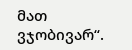მათ ვჯობივარ“.